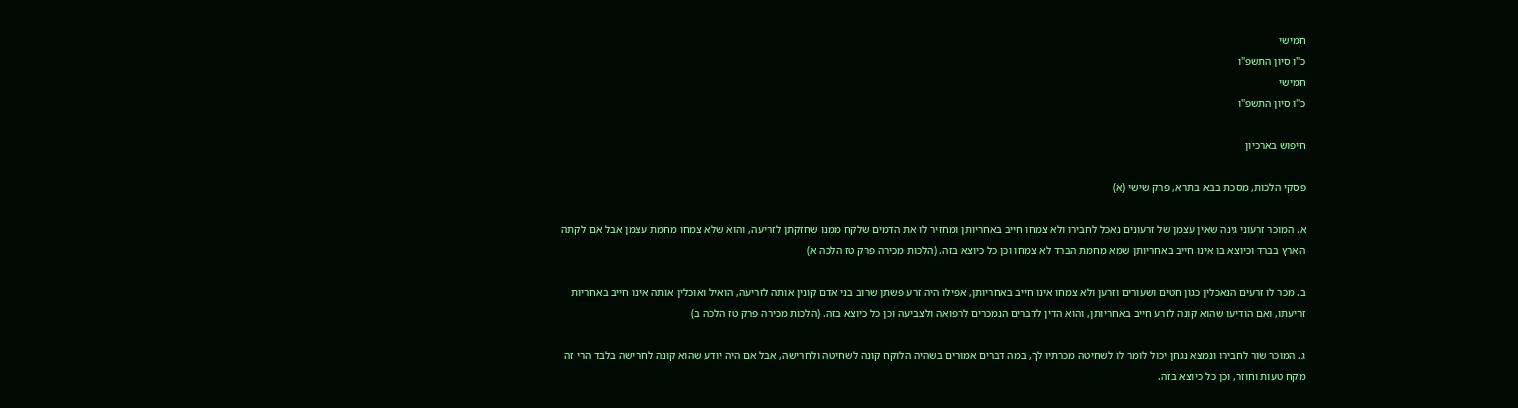חמישי
כ"ו סיון התשפ"ו
חמישי
כ"ו סיון התשפ"ו

חיפוש בארכיון

פסקי הלכות, מסכת בבא בתרא, פרק שישי (א)

א. המוכר זרעוני גינה שאין עצמן של זרעונים נאכל לחבירו ולא צמחו חייב באחריותן ומחזיר לו את הדמים שלקח ממנו שחזקתן לזריעה, והוא שלא צמחו מחמת עצמן אבל אם לקתה הארץ בברד וכיוצא בו אינו חייב באחריותן שמא מחמת הברד לא צמחו וכן כל כיוצא בזה. (הלכות מכירה פרק טז הלכה א)

ב. מכר לו זרעים הנאכלין כגון חטים ושעורים וזרען ולא צמחו אינו חייב באחריותן, אפילו היה זרע פשתן שרוב בני אדם קונין אותה לזריעה, הואיל ואוכלין אותה אינו חייב באחריות זריעתו, ואם הודיעו שהוא קונה לזרע חייב באחריותן, והוא הדין לדברים הנמכרים לרפואה ולצביעה וכן כל כיוצא בזה. (הלכות מכירה פרק טז הלכה ב)

ג. המוכר שור לחבירו ונמצא נגחן יכול לומר לו לשחיטה מכרתיו לך, במה דברים אמורים בשהיה הלוקח קונה לשחיטה ולחרישה, אבל אם היה יודע שהוא קונה לחרישה בלבד הרי זה מקח טעות וחוזר, וכן כל כיוצא בזה.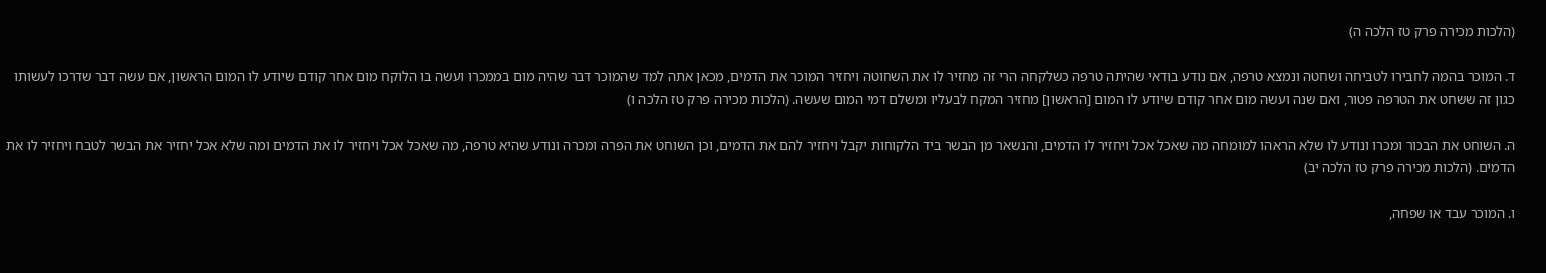(הלכות מכירה פרק טז הלכה ה)

ד. המוכר בהמה לחבירו לטביחה ושחטה ונמצא טרפה, אם נודע בודאי שהיתה טרפה כשלקחה הרי זה מחזיר לו את השחוטה ויחזיר המוכר את הדמים, מכאן אתה למד שהמוכר דבר שהיה מום בממכרו ועשה בו הלוקח מום אחר קודם שיודע לו המום הראשון, אם עשה דבר שדרכו לעשותו כגון זה ששחט את הטרפה פטור, ואם שנה ועשה מום אחר קודם שיודע לו המום [הראשון] מחזיר המקח לבעליו ומשלם דמי המום שעשה. (הלכות מכירה פרק טז הלכה ו)

ה. השוחט את הבכור ומכרו ונודע לו שלא הראהו למומחה מה שאכל אכל ויחזיר לו הדמים, והנשאר מן הבשר ביד הלקוחות יקבל ויחזיר להם את הדמים, וכן השוחט את הפרה ומכרה ונודע שהיא טרפה, מה שאכל אכל ויחזיר לו את הדמים ומה שלא אכל יחזיר את הבשר לטבח ויחזיר לו את הדמים. (הלכות מכירה פרק טז הלכה יב)

ו. המוכר עבד או שפחה,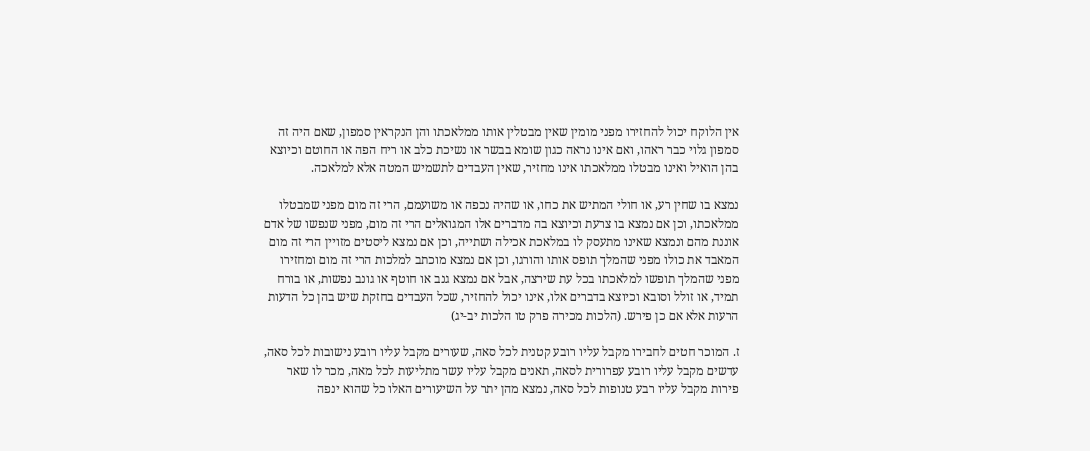אין הלוקח יכול להחזירו מפני מומין שאין מבטלין אותו ממלאכתו והן הנקראין סמפון, שאם היה זה סמפון גלוי כבר ראהו, ואם אינו נראה כגון שומא בבשר או נשיכת כלב או ריח הפה או החוטם וכיוצא בהן הואיל ואינו מבטלו ממלאכתו אינו מחזיר, שאין העבדים לתשמיש המטה אלא למלאכה.

נמצא בו שחין רע, או חולי המתיש את כחו, או שהיה נכפה או משועמם, הרי זה מום מפני שמבטלו ממלאכתו, וכן אם נמצא בו צרעת וכיוצא בה מדברים אלו המגואלים הרי זה מום, מפני שנפשו של אדם אוננת מהם ונמצא שאינו מתעסק לו במלאכת אכילה ושתייה, וכן אם נמצא ליסטים מזויין הרי זה מום המאבד את כולו מפני שהמלך תופס אותו והורגו, וכן אם נמצא מוכתב למלכות הרי זה מום ומחזירו מפני שהמלך תופשו למלאכתו בכל עת שירצה, אבל אם נמצא גנב או חוטף או גונב נפשות, או בורח תמיד, או זולל וסובא וכיוצא בדברים אלו, אינו יכול להחזיר, שכל העבדים בחזקת שיש בהן כל הדעות הרעות אלא אם כן פירש. (הלכות מכירה פרק טו הלכות יב-יג)

ז. המוכר חטים לחבירו מקבל עליו רובע קטנית לכל סאה, שעורים מקבל עליו רובע נישובות לכל סאה, עדשים מקבל עליו רובע עפרורית לסאה, תאנים מקבל עליו עשר מתליעות לכל מאה, מכר לו שאר פירות מקבל עליו רבע טנופות לכל סאה, נמצא מהן יתר על השיעורים האלו כל שהוא ינפה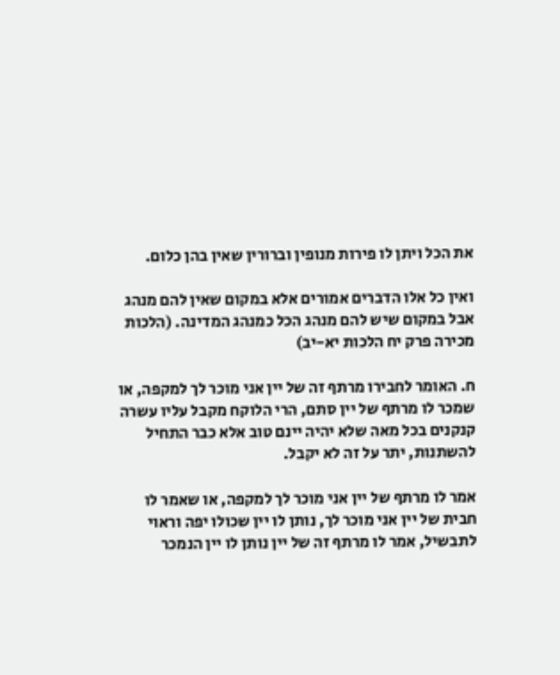את הכל ויתן לו פירות מנופין וברורין שאין בהן כלום.

ואין כל אלו הדברים אמורים אלא במקום שאין להם מנהג אבל במקום שיש להם מנהג הכל כמנהג המדינה. (הלכות מכירה פרק יח הלכות יא-יב)

ח. האומר לחבירו מרתף זה של יין אני מוכר לך למקפה, או שמכר לו מרתף של יין סתם, הרי הלוקח מקבל עליו עשרה קנקנים בכל מאה שלא יהיה יינם טוב אלא כבר התחיל להשתנות, יתר על זה לא יקבל.

אמר לו מרתף של יין אני מוכר לך למקפה, או שאמר לו חבית של יין אני מוכר לך, נותן לו יין שכולו יפה וראוי לתבשיל, אמר לו מרתף זה של יין נותן לו יין הנמכר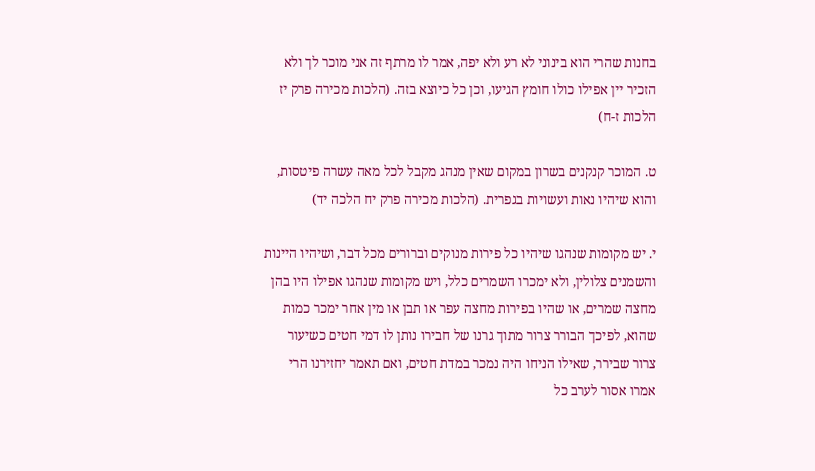בחנות שהרי הוא בינוני לא רע ולא יפה, אמר לו מרתף זה אני מוכר לך ולא הזכיר יין אפילו כולו חומץ הגיעו, וכן כל כיוצא בזה. (הלכות מכירה פרק יז הלכות ז-ח)

ט. המוכר קנקנים בשרון במקום שאין מנהג מקבל לכל מאה עשרה פיטסות, והוא שיהיו נאות ועשויות בגפרית. (הלכות מכירה פרק יח הלכה יד)

י. יש מקומות שנהגו שיהיו כל פירות מנוקים וברורים מכל דבר, ושיהיו היינות והשמנים צלולין, ולא ימכרו השמרים כלל, ויש מקומות שנהגו אפילו היו בהן מחצה שמרים, או שהיו בפירות מחצה עפר או תבן או מין אחר ימכר כמות שהוא, לפיכך הבורר צרור מתוך גרנו של חבירו נותן לו דמי חטים כשיעור צרור שבירר, שאילו הניחו היה נמכר במדת חטים, ואם תאמר יחזירנו הרי אמרו אסור לערב כל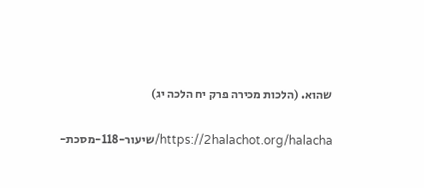שהוא. (הלכות מכירה פרק יח הלכה יג)

https://2halachot.org/halacha/שיעור-118-מסכת-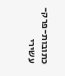כתובות-פרק-עשירי